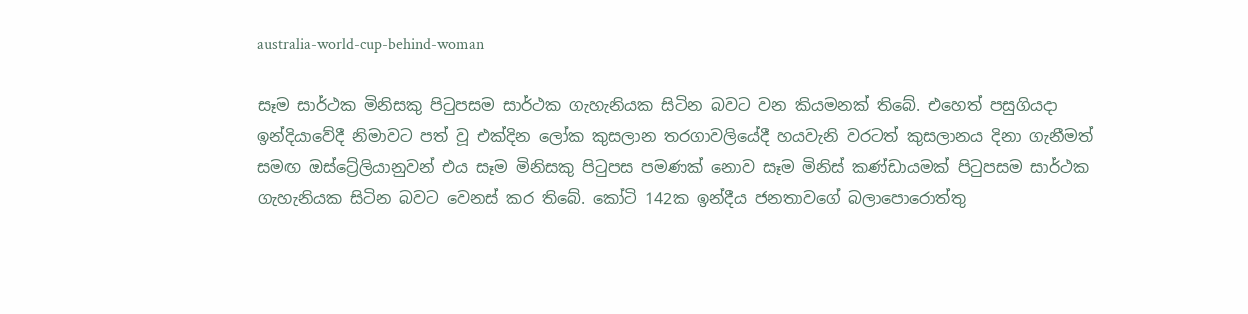australia-world-cup-behind-woman

සෑම සාර්ථක මිනිසකු පිටුපසම සාර්ථක ගැහැනියක සිටින බවට වන කියමනක් තිබේ. එහෙත් පසුගියදා ඉන්දියාවේදී නිමාවට පත් වූ එක්දින ලෝක කුසලාන තරගාවලියේදී හයවැනි වරටත් කුසලානය දිනා ගැනීමත් සමඟ ඔස්ට්‍රේලියානුවන් එය සෑම මිනිසකු පිටුපස පමණක් නොව සෑම මිනිස් කණ්ඩායමක් පිටුපසම සාර්ථක ගැහැනියක සිටින බවට වෙනස් කර තිබේ. කෝටි 142ක ඉන්දීය ජනතාවගේ බලාපොරොත්තු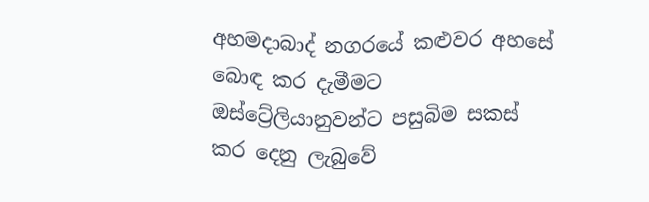අහමදාබාද් නගරයේ කළුවර අහසේ බොඳ කර දැමීමට ඔස්ට්‍රේලියානුවන්ට පසුබිම සකස් කර දෙනු ලැබුවේ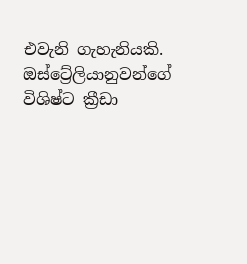එවැනි ගැහැනියකි. ඔස්ට්‍රේලියානුවන්ගේ විශිෂ්ට ක්‍රීඩා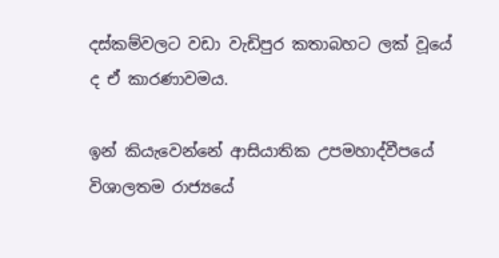දස්කම්වලට වඩා වැඩිපුර කතාබහට ලක් වූයේ ද ඒ කාරණාවමය.

ඉන් කියැවෙන්නේ ආසියාතික උපමහාද්වීපයේ විශාලතම රාජ්‍යයේ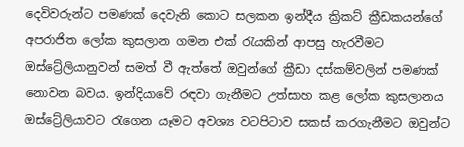දෙවිවරුන්ට පමණක් දෙවැනි කොට සලකන ඉන්දීය ක්‍රිකට් ක්‍රීඩකයන්ගේ අපරාජිත ලෝක කුසලාන ගමන එක් රැයකින් ආපසු හැරවීමට ඔස්ට්‍රේලියානුවන් සමත් වී ඇත්තේ ඔවුන්ගේ ක්‍රීඩා දස්කම්වලින් පමණක් නොවන බවය. ඉන්දියාවේ රඳවා ගැනීමට උත්සාහ කළ ලෝක කුසලානය ඔස්ට්‍රේලියාවට රැගෙන යෑමට අවශ්‍ය වටපිටාව සකස් කරගැනීමට ඔවුන්ට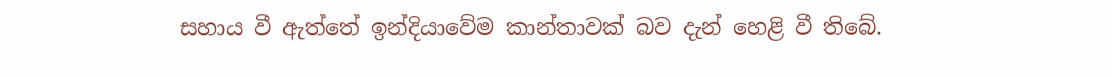සහාය වී ඇත්තේ ඉන්දියාවේම කාන්තාවක් බව දැන් හෙළි වී තිබේ.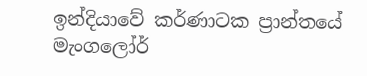ඉන්දියාවේ කර්ණාටක ප්‍රාන්තයේ මැංගලෝර්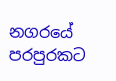නගරයේ පරපුරකට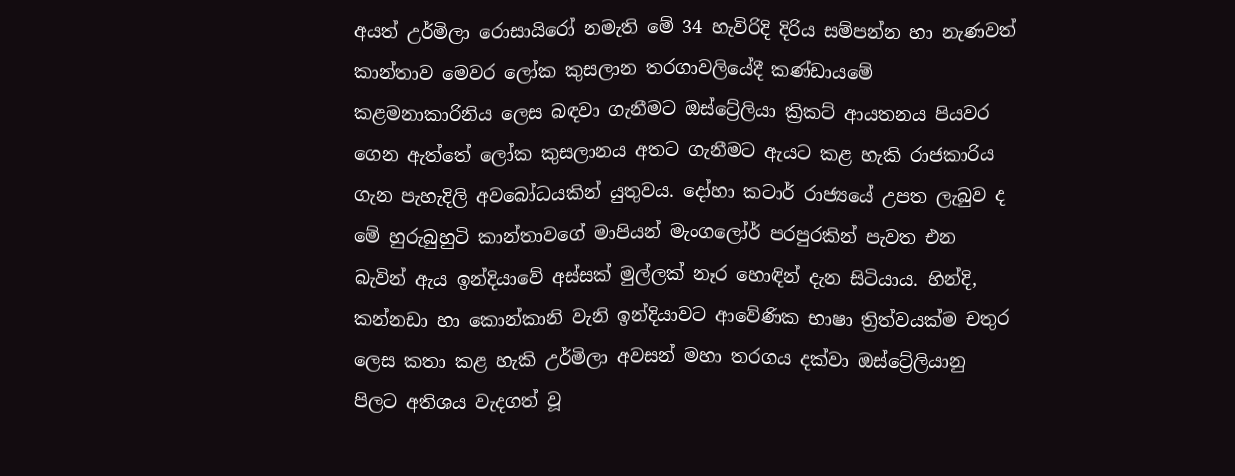අයත් උර්මිලා රොසායිරෝ නමැති මේ 34 හැවිරිදි දිරිය සම්පන්න හා නැණවත් කාන්තාව මෙවර ලෝක කුසලාන තරගාවලියේදී කණ්ඩායමේ කළමනාකාරිනිය ලෙස බඳවා ගැනීමට ඔස්ට්‍රේලියා ක්‍රිකට් ආයතනය පියවර ගෙන ඇත්තේ ලෝක කුසලානය අතට ගැනීමට ඇයට කළ හැකි රාජකාරිය ගැන පැහැදිලි අවබෝධයකින් යුතුවය. දෝහා කටාර් රාජ්‍යයේ උපත ලැබුව ද මේ හුරුබුහුටි කාන්තාවගේ මාපියන් මැංගලෝර් පරපුරකින් පැවත එන බැවින් ඇය ඉන්දියාවේ අස්සක් මුල්ලක් නෑර හොඳින් දැන සිටියාය. හින්දි, කන්නඩා හා කොන්කානි වැනි ඉන්දියාවට ආවේණික භාෂා ත්‍රිත්වයක්ම චතුර ලෙස කතා කළ හැකි උර්මිලා අවසන් මහා තරගය දක්වා ඔස්ට්‍රේලියානු පිලට අතිශය වැදගත් වූ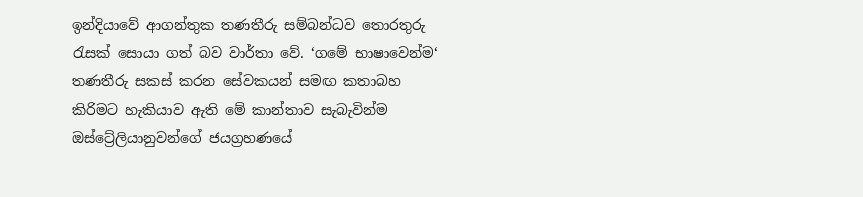ඉන්දියාවේ ආගන්තුක තණතීරු සම්බන්ධව තොරතුරු රැසක් සොයා ගත් බව වාර්තා වේ. ‘ගමේ භාෂාවෙන්ම‘ තණතීරු සකස් කරන සේවකයන් සමඟ කතාබහ කිරිමට හැකියාව ඇති මේ කාන්තාව සැබැවින්ම ඔස්ට්‍රේලියානුවන්ගේ ජයග්‍රහණයේ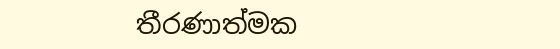තීරණාත්මක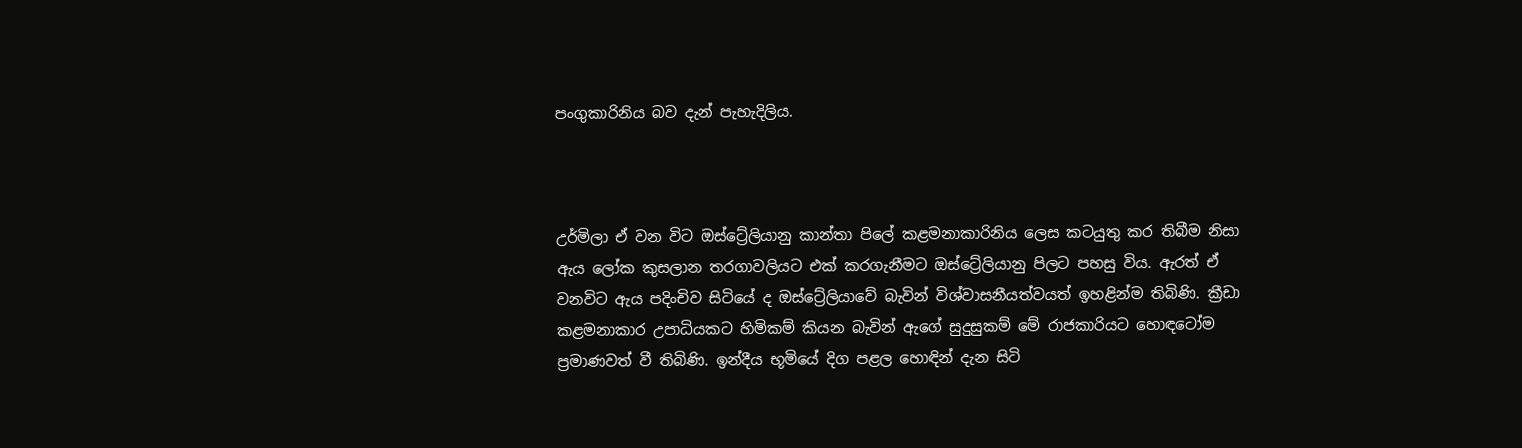පංගුකාරිනිය බව දැන් පැහැදිලිය.



උර්මිලා ඒ වන විට ඔස්ට්‍රේලියානු කාන්තා පිලේ කළමනාකාරිනිය ලෙස කටයුතු කර තිබීම නිසා ඇය ලෝක කුසලාන තරගාවලියට එක් කරගැනීමට ඔස්ට්‍රේලියානු පිලට පහසු විය. ඇරත් ඒ වනවිට ඇය පදිංචිව සිටියේ ද ඔස්ට්‍රේලියාවේ බැවින් විශ්වාසනීයත්වයත් ඉහළින්ම තිබිණි. ක්‍රීඩා කළමනාකාර උපාධියකට හිමිකම් කියන බැවින් ඇගේ සුදුසුකම් මේ රාජකාරියට හොඳටෝම ප්‍රමාණවත් වී තිබිණි. ඉන්දීය භූමියේ දිග පළල හොඳින් දැන සිටි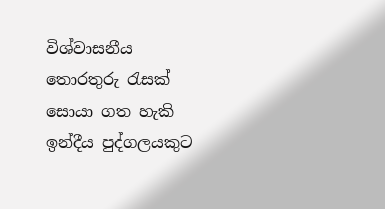විශ්වාසනීය තොරතුරු රැසක් සොයා ගත හැකි ඉන්දීය පුද්ගලයකුට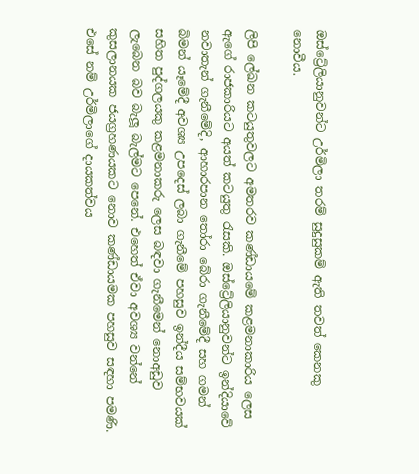ඔස්ට්‍රේලියානුවන්ට උර්මිලා තරම් සුදුසුකම් ඇති තවත් කෙනකු නොවීය.

ලිපි ලේඛන කටයුතුවලට අමතරව කණ්ඩායමේ කළමනාකාරිය ලෙස ඇගේ රාජකාරියට අයත් කටයුතු රැසකි. ඔස්ට්‍රේලියානුවන්ට ඉන්දියාවේ නවාතැන් ගැනීමේදි, ආහාරපාන තෝරා බේරා ගැනීමේදී සහ ගමන් බිමන් යෑමේදී අවශ්‍ය උපදෙස් ලබා ගැනීමේ පහසුව ඉන්දීය සම්භවයක් සහිත පුද්ගලයකු කළමනාකරු ලෙස බඳවා ගැනීමෙන් නොඅඩුව ලැබෙන බව බැලූ බැල්මට පෙනේ. එහෙත් ඒවා අවශ්‍ය වන්නේ කුසලානයක ජයග්‍රහණයකට නොව කණ්ඩායමක පහසුව සඳහා පමණි. එසේ නම් උර්මිලාගේ දායකත්වය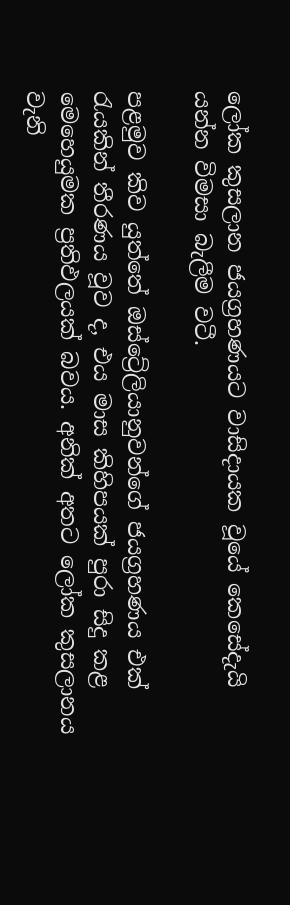ලෝක කුසලාන ජයග්‍රහණයට වාසිදායක වූයේ කෙසේදැයි යන්න විමසා බැලීම වටී.

පළමුව කිව යුත්තේ ඔස්ට්‍රේලියානුවන්ගේ ජයග්‍රහණය එක් රැයකින් තීරණය වූව ද, එය මාස කිහිපයක් පුරා සිදු කළ මෙහෙයුමක ප්‍රතිඵලයක් බවය. අනික් අතට ලෝක කුසලානය වැනි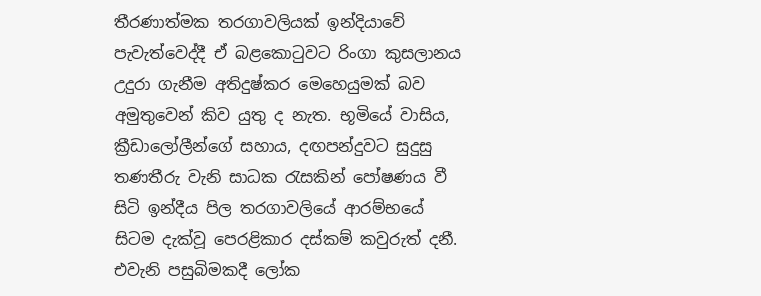තීරණාත්මක තරගාවලියක් ඉන්දියාවේ පැවැත්වෙද්දී ඒ බළකොටුවට රිංගා කුසලානය උදුරා ගැනීම අතිදුෂ්කර මෙහෙයුමක් බව අමුතුවෙන් කිව යුතු ද නැත. භූමියේ වාසිය, ක්‍රීඩාලෝලීන්ගේ සහාය, දඟපන්දුවට සුදුසු තණතීරු වැනි සාධක රැසකින් පෝෂණය වී සිටි ඉන්දීය පිල තරගාවලියේ ආරම්භයේ සිටම දැක්වූ පෙරළිකාර දස්කම් කවුරුත් දනී. එවැනි පසුබිමකදී ලෝක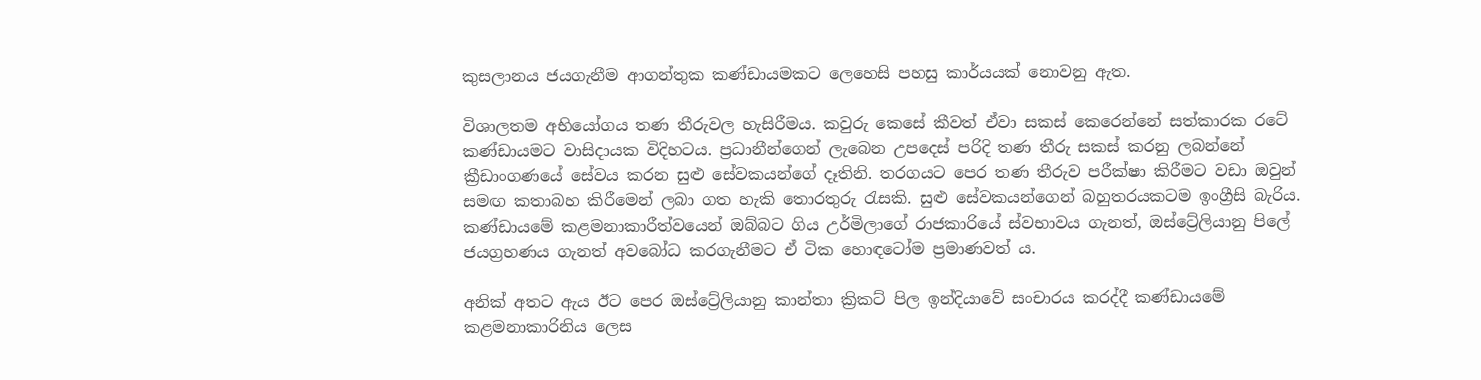කුසලානය ජයගැනීම ආගන්තුක කණ්ඩායමකට ලෙහෙසි පහසු කාර්යයක් නොවනු ඇත.

විශාලතම අභියෝගය තණ තීරුවල හැසිරීමය. කවුරු කෙසේ කීවත් ඒවා සකස් කෙරෙන්නේ සත්කාරක රටේ කණ්ඩායමට වාසිදායක විදිහටය. ප්‍රධානීන්ගෙන් ලැබෙන උපදෙස් පරිදි තණ තීරු සකස් කරනු ලබන්නේ ක්‍රීඩාංගණයේ සේවය කරන සුළු සේවකයන්ගේ දෑතිනි. තරගයට පෙර තණ තීරුව පරීක්ෂා කිරීමට වඩා ඔවුන් සමඟ කතාබහ කිරීමෙන් ලබා ගත හැකි තොරතුරු රැසකි. සුළු සේවකයන්ගෙන් බහුතරයකටම ඉංග්‍රීසි බැරිය. කණ්ඩායමේ කළමනාකාරීත්වයෙන් ඔබ්බට ගිය උර්මිලාගේ රාජකාරියේ ස්වභාවය ගැනත්, ඔස්ට්‍රේලියානු පිලේ ජයග්‍රහණය ගැනත් අවබෝධ කරගැනීමට ඒ ටික හොඳටෝම ප්‍රමාණවත් ය.

අනික් අතට ඇය ඊට පෙර ඔස්ට්‍රේලියානු කාන්තා ක්‍රිකට් පිල ඉන්දියාවේ සංචාරය කරද්දී කණ්ඩායමේ කළමනාකාරිනිය ලෙස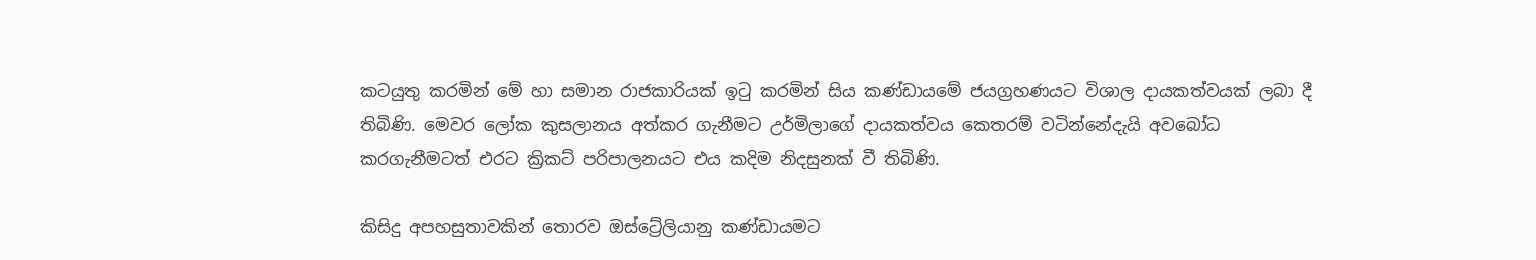කටයුතු කරමින් මේ හා සමාන රාජකාරියක් ඉටු කරමින් සිය කණ්ඩායමේ ජයග්‍රහණයට විශාල දායකත්වයක් ලබා දී තිබිණි. මෙවර ලෝක කුසලානය අත්කර ගැනීමට උර්මිලාගේ දායකත්වය කෙතරම් වටින්නේදැයි අවබෝධ කරගැනීමටත් එරට ක්‍රිකට් පරිපාලනයට එය කදිම නිදසුනක් වී තිබිණි.

කිසිදු අපහසුතාවකින් තොරව ඔස්ට්‍රේලියානු කණ්ඩායමට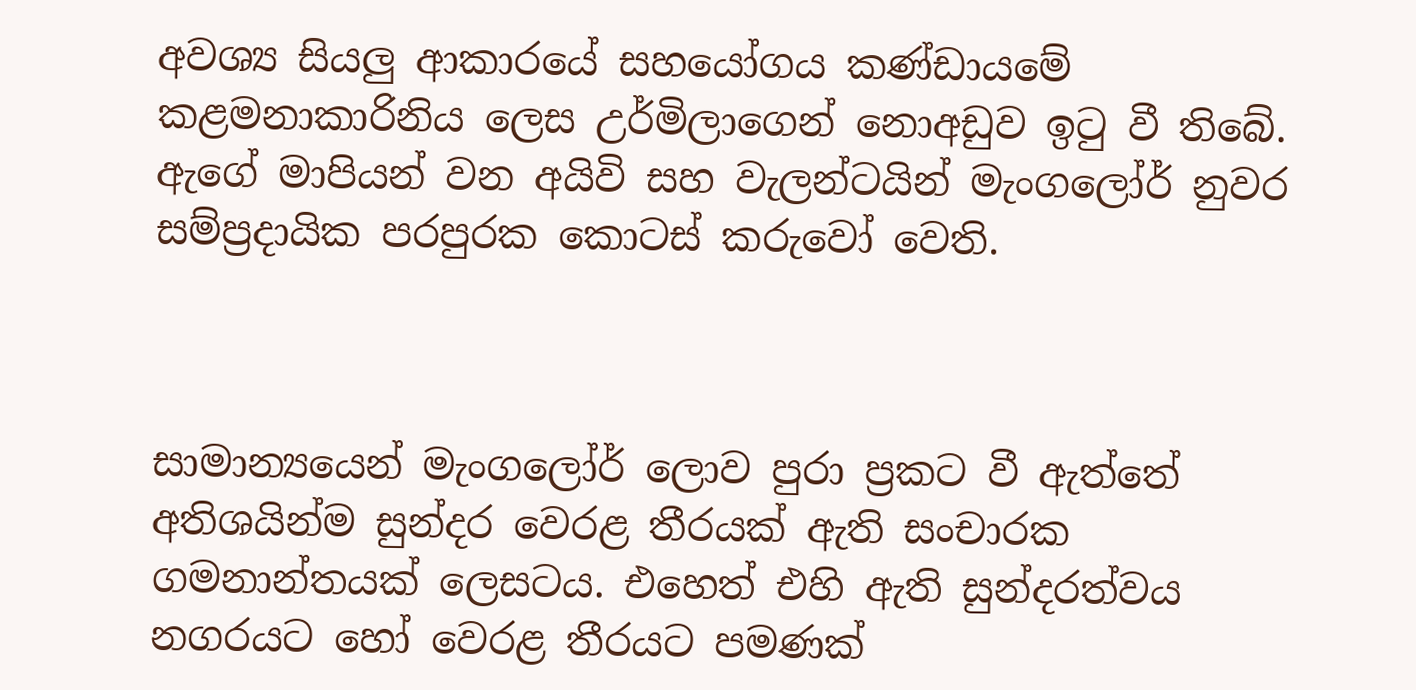අවශ්‍ය සියලු ආකාරයේ සහයෝගය කණ්ඩායමේ කළමනාකාරිනිය ලෙස උර්මිලාගෙන් නොඅඩුව ඉටු වී තිබේ. ඇගේ මාපියන් වන අයිවි සහ වැලන්ටයින් මැංගලෝර් නුවර සම්ප්‍රදායික පරපුරක කොටස් කරුවෝ වෙති.



සාමාන්‍යයෙන් මැංගලෝර් ලොව පුරා ප්‍රකට වී ඇත්තේ අතිශයින්ම සුන්දර වෙරළ තීරයක් ඇති සංචාරක ගමනාන්තයක් ලෙසටය. එහෙත් එහි ඇති සුන්දරත්වය නගරයට හෝ වෙරළ තීරයට පමණක්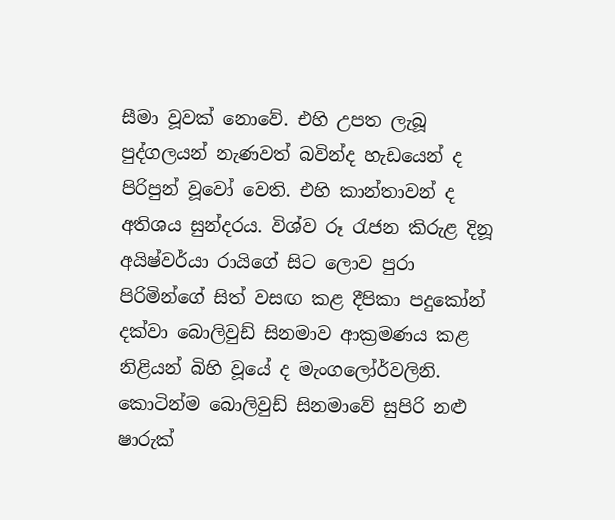සීමා වූවක් නොවේ. එහි උපත ලැබූ පුද්ගලයන් නැණවත් බවින්ද හැඩයෙන් ද පිරිපුන් වූවෝ වෙති. එහි කාන්තාවන් ද අතිශය සුන්දරය. විශ්ව රූ රැජන කිරුළ දිනූ අයිෂ්වර්යා රායිගේ සිට ලොව පුරා පිරිමින්ගේ සිත් වසඟ කළ දීපිකා පදුකෝන් දක්වා බොලිවුඩ් සිනමාව ආක්‍රමණය කළ නිළියන් බිහි වූයේ ද මැංගලෝර්වලිනි. කොටින්ම බොලිවුඩ් සිනමාවේ සුපිරි නළු ෂාරුක්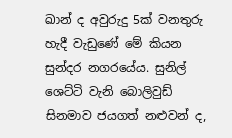ඛාන් ද අවුරුදු 5ක් වනතුරු හැදී වැඩුණේ මේ කියන සුන්දර නගරයේය. සුනිල් ශෙට්ටි වැනි බොලිවුඩ් සිනමාව ජයගත් නළුවන් ද,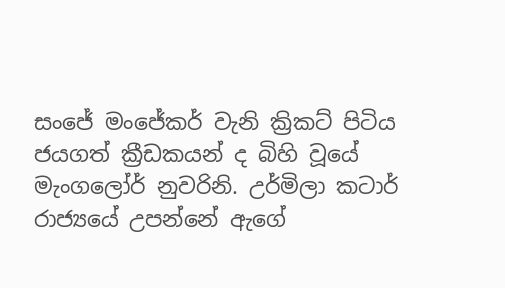සංජේ මංජේකර් වැනි ක්‍රිකට් පිටිය ජයගත් ක්‍රීඩකයන් ද බිහි වූයේ මැංගලෝර් නුවරිනි. උර්මිලා කටාර් රාජ්‍යයේ උපන්නේ ඇගේ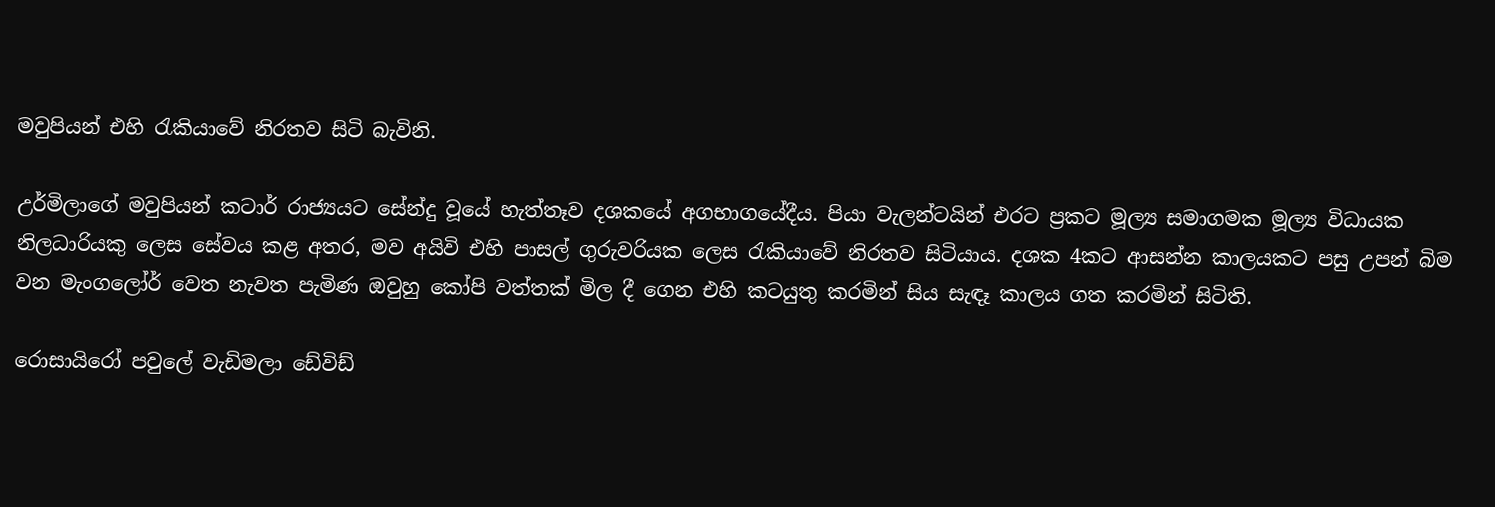මවුපියන් එහි රැකියාවේ නිරතව සිටි බැවිනි.

උර්මිලාගේ මවුපියන් කටාර් රාජ්‍යයට සේන්දු වූයේ හැත්තෑව දශකයේ අගභාගයේදීය. පියා වැලන්ටයින් එරට ප්‍රකට මූල්‍ය සමාගමක මූල්‍ය විධායක නිලධාරියකු ලෙස සේවය කළ අතර, මව අයිවි එහි පාසල් ගුරුවරියක ලෙස රැකියාවේ නිරතව සිටියාය. දශක 4කට ආසන්න කාලයකට පසු උපන් බිම වන මැංගලෝර් වෙත නැවත පැමිණ ඔවුහු කෝපි වත්තක් මිල දී ගෙන එහි කටයුතු කරමින් සිය සැඳෑ කාලය ගත කරමින් සිටිති.

රොසායිරෝ පවුලේ වැඩිමලා ඩේවිඩ්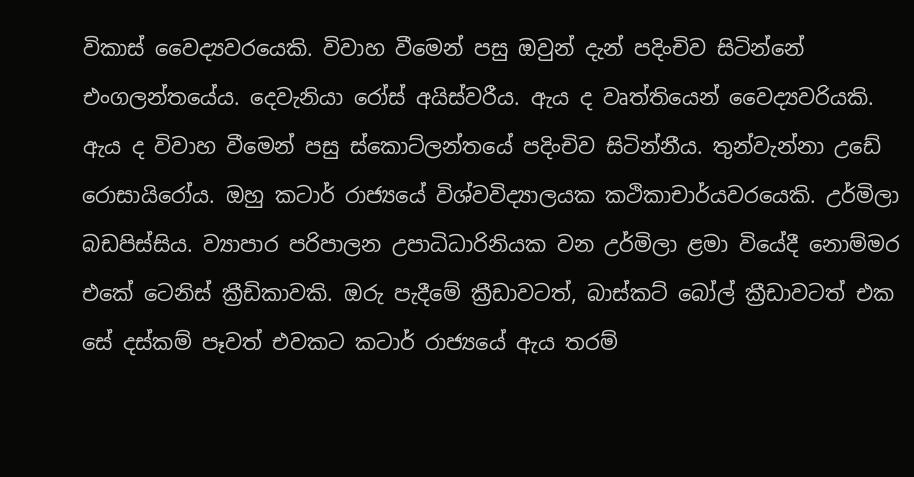විකාස් වෛද්‍යවරයෙකි. විවාහ වීමෙන් පසු ඔවුන් දැන් පදිංචිව සිටින්නේ එංගලන්තයේය. දෙවැනියා රෝස් අයිස්වරීය. ඇය ද වෘත්තියෙන් වෛද්‍යවරියකි. ඇය ද විවාහ වීමෙන් පසු ස්කොට්ලන්තයේ පදිංචිව සිටින්නීය. තුන්වැන්නා උඩේ රොසායිරෝය. ඔහු කටාර් රාජ්‍යයේ විශ්වවිද්‍යාලයක කථිකාචාර්යවරයෙකි. උර්මිලා බඩපිස්සිය. ව්‍යාපාර පරිපාලන උපාධිධාරිනියක වන උර්මිලා ළමා වියේදී නොම්මර එකේ ටෙනිස් ක්‍රීඩිකාවකි. ඔරු පැදීමේ ක්‍රීඩාවටත්, බාස්කට් බෝල් ක්‍රීඩාවටත් එක සේ දස්කම් පෑවත් එවකට කටාර් රාජ්‍යයේ ඇය තරම්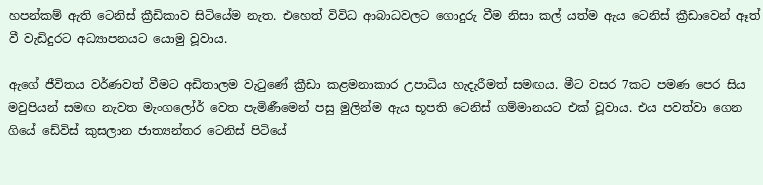හපන්කම් ඇති ටෙනිස් ක්‍රීඩිකාව සිටියේම නැත. එහෙත් විවිධ ආබාධවලට ගොදුරු වීම නිසා කල් යත්ම ඇය ටෙනිස් ක්‍රීඩාවෙන් ඈත් වී වැඩිදුරට අධ්‍යාපනයට යොමු වූවාය.

ඇගේ ජීවිතය වර්ණවත් වීමට අඩිතාලම වැටුණේ ක්‍රීඩා කළමනාකාර උපාධිය හැදැරීමත් සමඟය. මීට වසර 7කට පමණ පෙර සිය මවුපියන් සමඟ නැවත මැංගලෝර් වෙත පැමිණීමෙන් පසු මුලින්ම ඇය භූපති ටෙනිස් ගම්මානයට එක් වූවාය. එය පවත්වා ගෙන ගියේ ඩේවිස් කුසලාන ජාත්‍යන්තර ටෙනිස් පිටියේ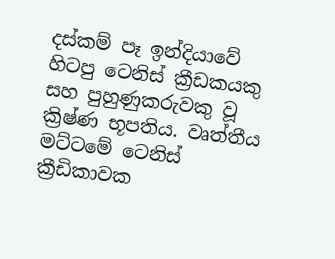දස්කම් පෑ ඉන්දියාවේ හිටපු ටෙනිස් ක්‍රීඩකයකු සහ පුහුණුකරුවකු වූ ක්‍රිෂ්ණ භූපතිය. වෘත්තීය මට්ටමේ ටෙනිස් ක්‍රීඩිකාවක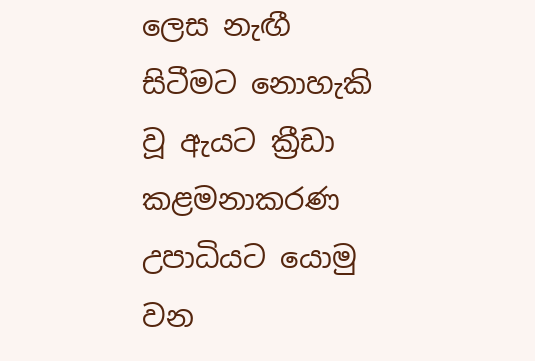ලෙස නැඟී සිටීමට නොහැකි වූ ඇයට ක්‍රීඩා කළමනාකරණ උපාධියට යොමු වන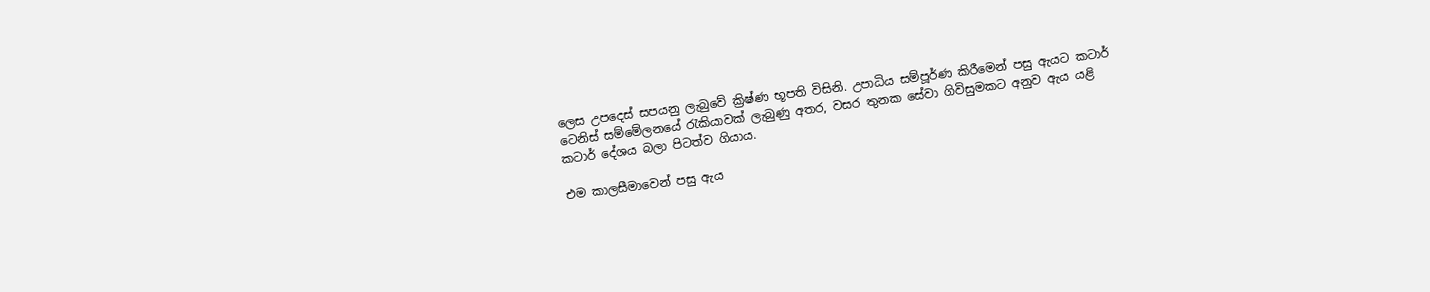ලෙස උපදෙස් සපයනු ලැබුවේ ක්‍රිෂ්ණ භූපති විසිනි. උපාධිය සම්පූර්ණ කිරීමෙන් පසු ඇයට කටාර් ටෙනිස් සම්මේලනයේ රැකියාවක් ලැබුණු අතර, වසර තුනක සේවා ගිවිසුමකට අනුව ඇය යළි කටාර් දේශය බලා පිටත්ව ගියාය.

එම කාලසීමාවෙන් පසු ඇය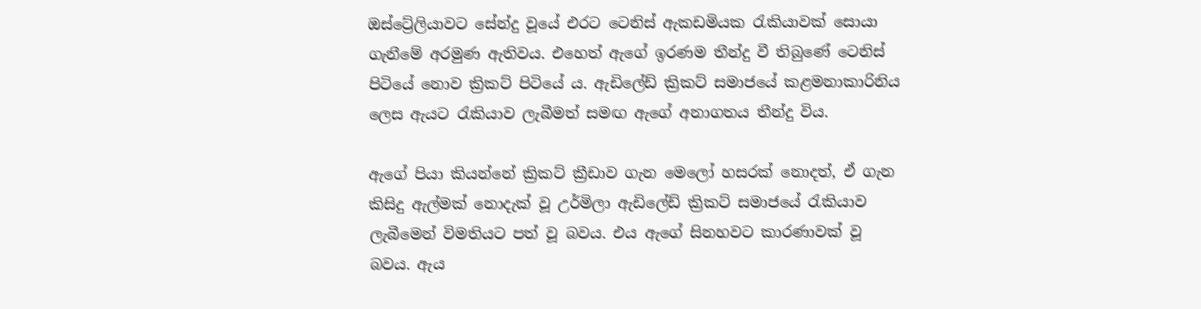ඔස්ට්‍රේලියාවට සේන්දු වූයේ එරට ටෙනිස් ඇකඩමියක රැකියාවක් සොයා ගැනීමේ අරමුණ ඇතිවය. එහෙත් ඇගේ ඉරණම තීන්දු වී තිබුණේ ටෙනිස් පිටියේ නොව ක්‍රිකට් පිටියේ ය. ඇඩිලේඩ් ක්‍රිකට් සමාජයේ කළමනාකාරිනිය ලෙස ඇයට රැකියාව ලැබීමත් සමඟ ඇගේ අනාගතය තීන්දු විය.

ඇගේ පියා කියන්නේ ක්‍රිකට් ක්‍රීඩාව ගැන මෙලෝ හසරක් නොදත්, ඒ ගැන කිසිදු ඇල්මක් නොදැක් වූ උර්මිලා ඇඩිලේඩ් ක්‍රිකට් සමාජයේ රැකියාව ලැබීමෙන් විමතියට පත් වූ බවය. එය ඇගේ සිනහවට කාරණාවක් වූ බවය. ඇය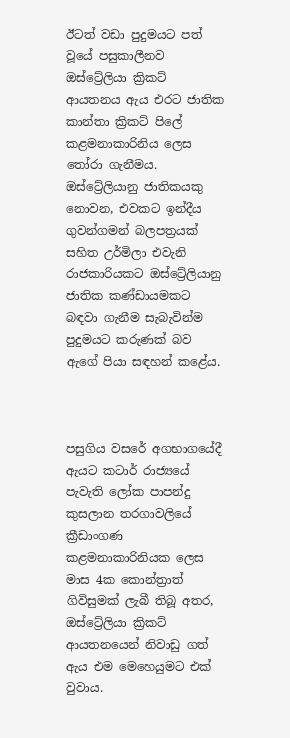ඊටත් වඩා පුදුමයට පත් වූයේ පසුකාලීනව ඔස්ට්‍රේලියා ක්‍රිකට් ආයතනය ඇය එරට ජාතික කාන්තා ක්‍රිකට් පිලේ කළමනාකාරිනිය ලෙස තෝරා ගැනීමය. ඔස්ට්‍රේලියානු ජාතිකයකු නොවන, එවකට ඉන්දීය ගුවන්ගමන් බලපත්‍රයක් සහිත උර්මිලා එවැනි රාජකාරියකට ඔස්ට්‍රේලියානු ජාතික කණ්ඩායමකට බඳවා ගැනීම සැබැවින්ම පුදුමයට කරුණක් බව ඇගේ පියා සඳහන් කළේය.



පසුගිය වසරේ අගභාගයේදී ඇයට කටාර් රාජ්‍යයේ පැවැති ලෝක පාපන්දු කුසලාන තරගාවලියේ ක්‍රීඩාංගණ කළමනාකාරිනියක ලෙස මාස 4ක කොන්ත්‍රාත් ගිවිසුමක් ලැබී තිබූ අතර, ඔස්ට්‍රේලියා ක්‍රිකට් ආයතනයෙන් නිවාඩු ගත් ඇය එම මෙහෙයුමට එක් වුවාය.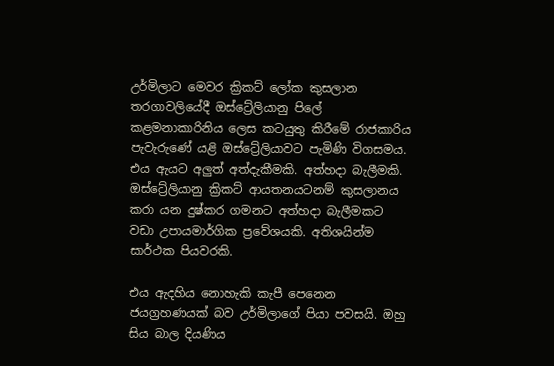උර්මිලාට මෙවර ක්‍රිකට් ලෝක කුසලාන තරගාවලියේදී ඔස්ට්‍රේලියානු පිලේ කළමනාකාරිනිය ලෙස කටයුතු කිරීමේ රාජකාරිය පැවැරුණේ යළි ඔස්ට්‍රේලියාවට පැමිණි විගසමය. එය ඇයට අලුත් අත්දැකීමකි. අත්හදා බැලීමකි. ඔස්ට්‍රේලියානු ක්‍රිකට් ආයතනයටනම් කුසලානය කරා යන දුෂ්කර ගමනට අත්හදා බැලීමකට වඩා උපායමාර්ගික ප්‍රවේශයකි. අතිශයින්ම සාර්ථක පියවරකි.

එය ඇදහිය නොහැකි කැපී පෙනෙන ජයග්‍රහණයක් බව උර්මිලාගේ පියා පවසයි. ඔහු සිය බාල දියණිය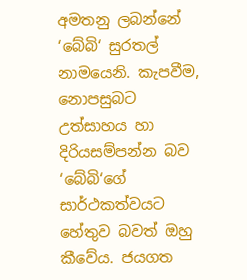අමතනු ලබන්නේ ‘බේබි‘ සුරතල් නාමයෙනි. කැපවීම, නොපසුබට උත්සාහය හා දිරියසම්පන්න බව ‘බේබි‘ගේ සාර්ථකත්වයට හේතුව බවත් ඔහු කීවේය. ජයගත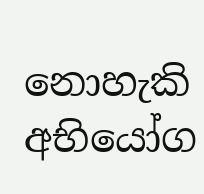නොහැකි අභියෝග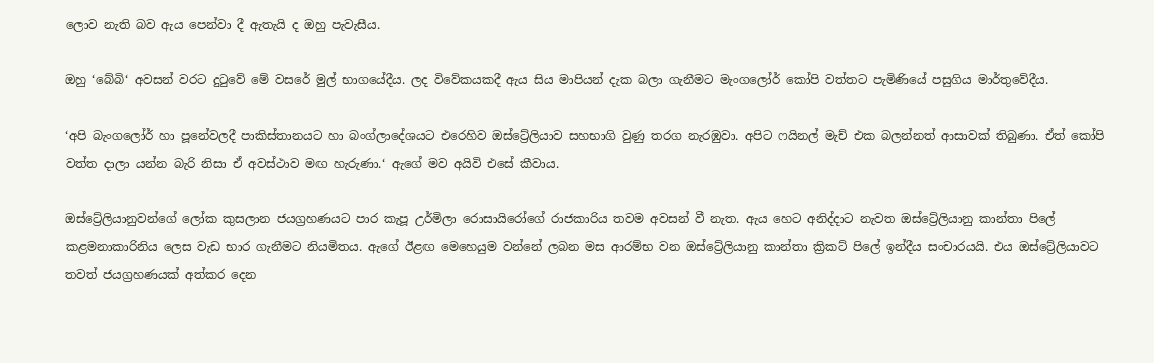ලොව නැති බව ඇය පෙන්වා දී ඇතැයි ද ඔහු පැවැසීය.

ඔහු ‘බේබි‘ අවසන් වරට දුටුවේ මේ වසරේ මුල් භාගයේදීය. ලද විවේකයකදී ඇය සිය මාපියන් දැක බලා ගැනීමට මැංගලෝර් කෝපි වත්තට පැමිණියේ පසුගිය මාර්තුවේදීය.

‘අපි බැංගලෝර් හා පූනේවලදී පාකිස්තානයට හා බංග්ලාදේශයට එරෙහිව ඔස්ට්‍රේලියාව සහභාගි වුණු තරග නැරඹුවා. අපිට ෆයිනල් මැච් එක බලන්නත් ආසාවක් තිබුණා. ඒත් කෝපි වත්ත දාලා යන්න බැරි නිසා ඒ අවස්ථාව මඟ හැරුණා.‘ ඇගේ මව අයිවි එසේ කීවාය.

ඔස්ට්‍රේලියානුවන්ගේ ලෝක කුසලාන ජයග්‍රහණයට පාර කැපූ උර්මිලා රොසායිරෝගේ රාජකාරිය තවම අවසන් වී නැත. ඇය හෙට අනිද්දාට නැවත ඔස්ට්‍රේලියානු කාන්තා පිලේ කළමනාකාරිනිය ලෙස වැඩ භාර ගැනීමට නියමිතය. ඇගේ ඊළඟ මෙහෙයුම වන්නේ ලබන මස ආරම්භ වන ඔස්ට්‍රේලියානු කාන්තා ක්‍රිකට් පිලේ ඉන්දීය සංචාරයයි. එය ඔස්ට්‍රේලියාවට තවත් ජයග්‍රහණයක් අත්කර දෙන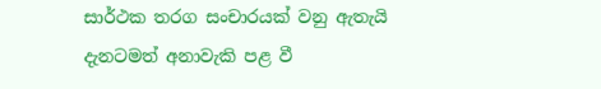සාර්ථක තරග සංචාරයක් වනු ඇතැයි දැනටමත් අනාවැකි පළ වී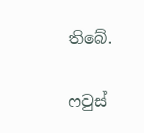තිබේ.

ෆවුස්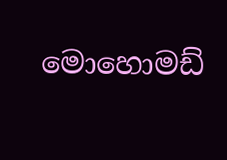මොහොමඩ්